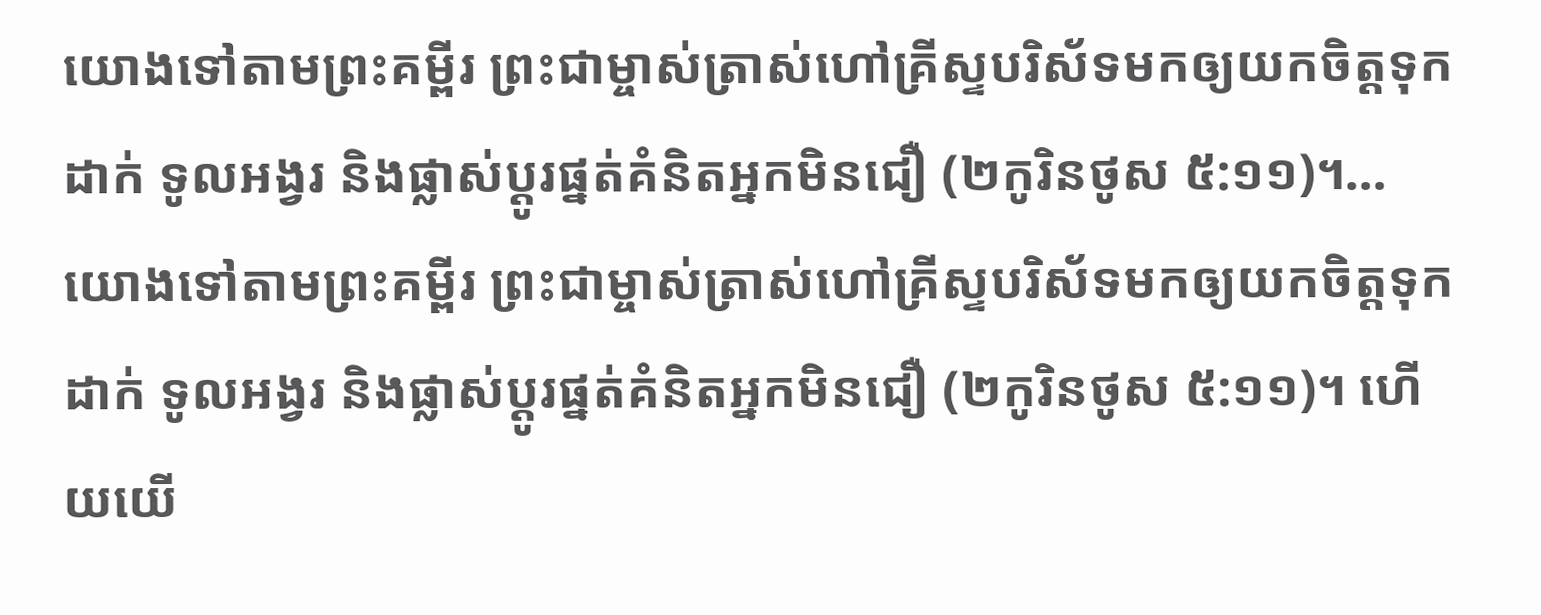យោងទៅតាមព្រះគម្ពីរ ព្រះជាម្ចាស់ត្រាស់ហៅគ្រីស្ទបរិស័ទមកឲ្យយកចិត្តទុកដាក់ ទូលអង្វរ និងផ្លាស់ប្ដូរផ្នត់គំនិតអ្នកមិនជឿ (២កូរិនថូស ៥:១១)។…
យោងទៅតាមព្រះគម្ពីរ ព្រះជាម្ចាស់ត្រាស់ហៅគ្រីស្ទបរិស័ទមកឲ្យយកចិត្តទុកដាក់ ទូលអង្វរ និងផ្លាស់ប្ដូរផ្នត់គំនិតអ្នកមិនជឿ (២កូរិនថូស ៥:១១)។ ហើយយើ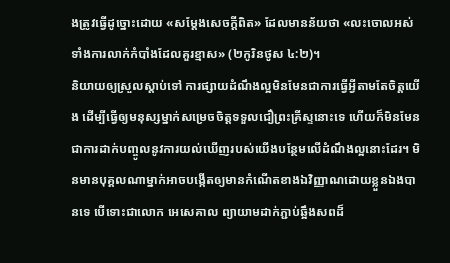ងត្រូវធ្វើដូច្នោះដោយ «សម្តែងសេចក្ដីពិត» ដែលមានន័យថា «លះចោលអស់ទាំងការលាក់កំបាំងដែលគួរខ្មាស» (២កូរិនថូស ៤:២)។
និយាយឲ្យស្រួលស្តាប់ទៅ ការផ្សាយដំណឹងល្អមិនមែនជាការធ្វើអ្វីតាមតែចិត្តយើង ដើម្បីធ្វើឲ្យមនុស្សម្នាក់សម្រេចចិត្តទទួលជឿព្រះគ្រីស្ទនោះទេ ហើយក៏មិនមែនជាការដាក់បញ្ចូលនូវការយល់ឃើញរបស់យើងបន្ថែមលើដំណឹងល្អនោះដែរ។ មិនមានបុគ្គលណាម្នាក់អាចបង្កើតឲ្យមានកំណើតខាងឯវិញ្ញាណដោយខ្លួនឯងបានទេ បើទោះជាលោក អេសេគាល ព្យាយាមដាក់ភ្ជាប់ឆ្អឹងសពដ៏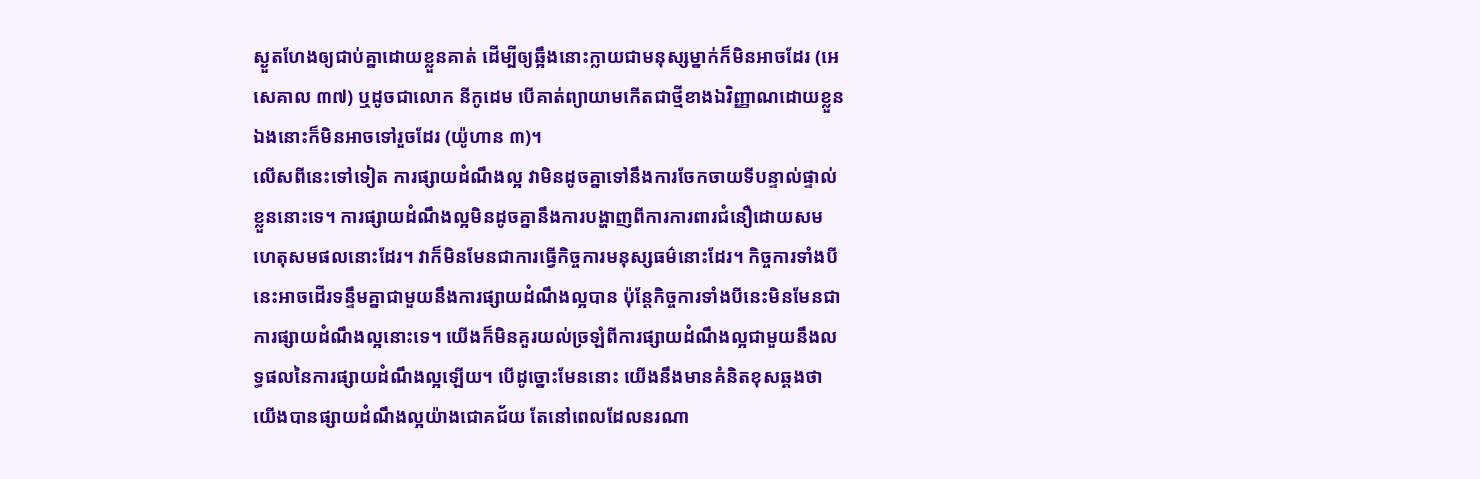ស្ងួតហែងឲ្យជាប់គ្នាដោយខ្លួនគាត់ ដើម្បីឲ្យឆ្អឹងនោះក្លាយជាមនុស្សម្នាក់ក៏មិនអាចដែរ (អេសេគាល ៣៧) ឬដូចជាលោក នីកូដេម បើគាត់ព្យាយាមកើតជាថ្មីខាងឯវិញ្ញាណដោយខ្លួនឯងនោះក៏មិនអាចទៅរួចដែរ (យ៉ូហាន ៣)។
លើសពីនេះទៅទៀត ការផ្សាយដំណឹងល្អ វាមិនដូចគ្នាទៅនឹងការចែកចាយទីបន្ទាល់ផ្ទាល់ខ្លួននោះទេ។ ការផ្សាយដំណឹងល្អមិនដូចគ្នានឹងការបង្ហាញពីការការពារជំនឿដោយសមហេតុសមផលនោះដែរ។ វាក៏មិនមែនជាការធ្វើកិច្ចការមនុស្សធម៌នោះដែរ។ កិច្ចការទាំងបីនេះអាចដើរទន្ទឹមគ្នាជាមួយនឹងការផ្សាយដំណឹងល្អបាន ប៉ុន្តែកិច្ចការទាំងបីនេះមិនមែនជាការផ្សាយដំណឹងល្អនោះទេ។ យើងក៏មិនគួរយល់ច្រឡំពីការផ្សាយដំណឹងល្អជាមួយនឹងលទ្ធផលនៃការផ្សាយដំណឹងល្អឡើយ។ បើដូច្នោះមែននោះ យើងនឹងមានគំនិតខុសឆ្គងថា យើងបានផ្សាយដំណឹងល្អយ៉ាងជោគជ័យ តែនៅពេលដែលនរណា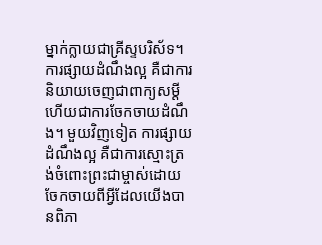ម្នាក់ក្លាយជាគ្រីស្ទបរិស័ទ។
ការផ្សាយដំណឹងល្អ គឺជាការនិយាយចេញជាពាក្យសម្ដី ហើយជាការចែកចាយដំណឹង។ មួយវិញទៀត ការផ្សាយដំណឹងល្អ គឺជាការស្មោះត្រង់ចំពោះព្រះជាម្ចាស់ដោយចែកចាយពីអ្វីដែលយើងបានពិភា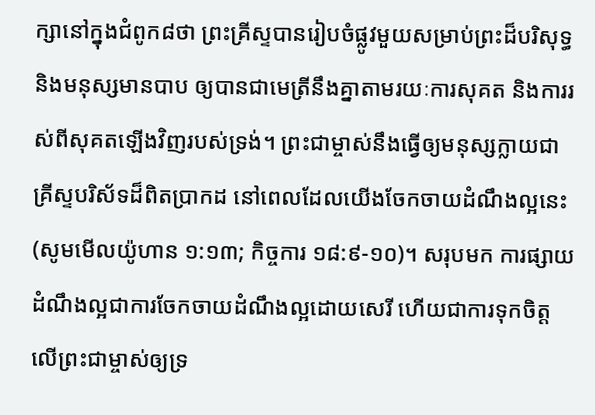ក្សានៅក្នុងជំពូក៨ថា ព្រះគ្រីស្ទបានរៀបចំផ្លូវមួយសម្រាប់ព្រះដ៏បរិសុទ្ធ និងមនុស្សមានបាប ឲ្យបានជាមេត្រីនឹងគ្នាតាមរយៈការសុគត និងការរស់ពីសុគតឡើងវិញរបស់ទ្រង់។ ព្រះជាម្ចាស់នឹងធ្វើឲ្យមនុស្សក្លាយជាគ្រីស្ទបរិស័ទដ៏ពិតប្រាកដ នៅពេលដែលយើងចែកចាយដំណឹងល្អនេះ (សូមមើលយ៉ូហាន ១:១៣; កិច្ចការ ១៨:៩-១០)។ សរុបមក ការផ្សាយដំណឹងល្អជាការចែកចាយដំណឹងល្អដោយសេរី ហើយជាការទុកចិត្តលើព្រះជាម្ចាស់ឲ្យទ្រ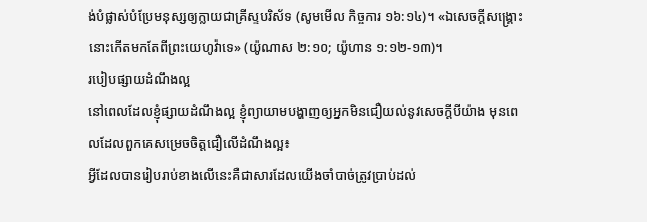ង់បំផ្លាស់បំប្រែមនុស្សឲ្យក្លាយជាគ្រីស្ទបរិស័ទ (សូមមើល កិច្ចការ ១៦:១៤)។ «ឯសេចក្ដីសង្គ្រោះ នោះកើតមកតែពីព្រះយេហូវ៉ាទេ» (យ៉ូណាស ២:១០; យ៉ូហាន ១:១២-១៣)។
របៀបផ្សាយដំណឹងល្អ
នៅពេលដែលខ្ញុំផ្សាយដំណឹងល្អ ខ្ញុំព្យាយាមបង្ហាញឲ្យអ្នកមិនជឿយល់នូវសេចក្ដីបីយ៉ាង មុនពេលដែលពួកគេសម្រេចចិត្តជឿលើដំណឹងល្អ៖
អ្វីដែលបានរៀបរាប់ខាងលើនេះគឺជាសារដែលយើងចាំបាច់ត្រូវប្រាប់ដល់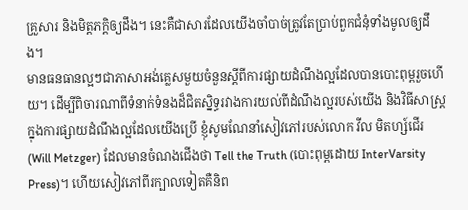គ្រួសារ និងមិត្តភក្ដិឲ្យដឹង។ នេះគឺជាសារដែលយើងចាំបាច់ត្រូវតែប្រាប់ពួកជំនុំទាំងមូលឲ្យដឹង។
មានធនធានល្អៗជាភាសាអង់គ្លេសមួយចំនួនស្ដីពីការផ្សាយដំណឹងល្អដែលបានបោះពុម្ពរួចហើយ។ ដើម្បីពិចារណាពីទំនាក់ទំនងដ៏ជិតស្និទ្ធរវាងការយល់ពីដំណឹងល្អរបស់យើង និងវិធីសាស្ត្រក្នុងការផ្សាយដំណឹងល្អដែលយើងប្រើ ខ្ញុំសូមណែនាំសៀវភៅរបស់លោក វីល មិតហ្ស៍ជើរ (Will Metzger) ដែលមានចំណងជើងថា Tell the Truth (បោះពុម្ពដោយ InterVarsity Press)។ ហើយសៀវភៅពីរក្បាលទៀតគឺនិព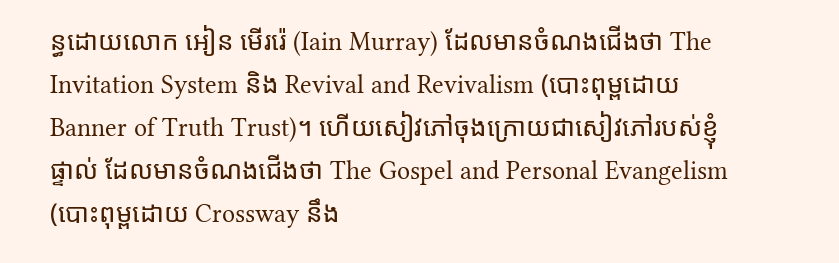ន្ធដោយលោក អៀន មើររ៉េ (Iain Murray) ដែលមានចំណងជើងថា The Invitation System និង Revival and Revivalism (បោះពុម្ពដោយ Banner of Truth Trust)។ ហើយសៀវភៅចុងក្រោយជាសៀវភៅរបស់ខ្ញុំផ្ទាល់ ដែលមានចំណងជើងថា The Gospel and Personal Evangelism (បោះពុម្ពដោយ Crossway នឹង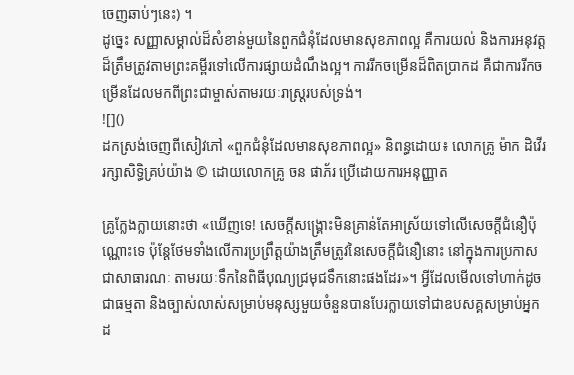ចេញឆាប់ៗនេះ) ។
ដូច្នេះ សញ្ញាសម្គាល់ដ៏សំខាន់មួយនៃពួកជំនុំដែលមានសុខភាពល្អ គឺការយល់ និងការអនុវត្តដ៏ត្រឹមត្រូវតាមព្រះគម្ពីរទៅលើការផ្សាយដំណឹងល្អ។ ការរីកចម្រើនដ៏ពិតប្រាកដ គឺជាការរីកចម្រើនដែលមកពីព្រះជាម្ចាស់តាមរយៈរាស្ត្ររបស់ទ្រង់។
![]()
ដកស្រង់ចេញពីសៀវភៅ «ពួកជំនុំដែលមានសុខភាពល្អ» និពន្ធដោយ៖ លោកគ្រូ ម៉ាក ដិវើរ រក្សាសិទ្ធិគ្រប់យ៉ាង © ដោយលោកគ្រូ ចន ផាភ័រ ប្រើដោយការអនុញ្ញាត

គ្រូក្លែងក្លាយនោះថា «ឃើញទេ! សេចក្ដីសង្គ្រោះមិនគ្រាន់តែអាស្រ័យទៅលើសេចក្ដីជំនឿប៉ុណ្ណោះទេ ប៉ុន្តែថែមទាំងលើការប្រព្រឹត្តយ៉ាងត្រឹមត្រូវនៃសេចក្ដីជំនឿនោះ នៅក្នុងការប្រកាសជាសាធារណៈ តាមរយៈទឹកនៃពិធីបុណ្យជ្រមុជទឹកនោះផងដែរ»។ អ្វីដែលមើលទៅហាក់ដូចជាធម្មតា និងច្បាស់លាស់សម្រាប់មនុស្សមួយចំនួនបានបែរក្លាយទៅជាឧបសគ្គសម្រាប់អ្នកដ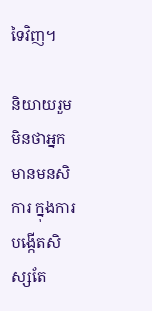ទៃវិញ។

និយាយរួម មិនថាអ្នកមានមនសិការ ក្នុងការបង្កើតសិស្សតែ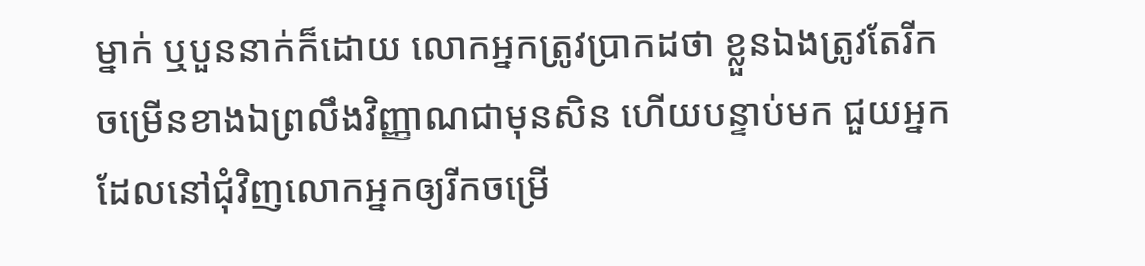ម្នាក់ ឬបួននាក់ក៏ដោយ លោកអ្នកត្រូវប្រាកដថា ខ្លួនឯងត្រូវតែរីកចម្រើនខាងឯព្រលឹងវិញ្ញាណជាមុនសិន ហើយបន្ទាប់មក ជួយអ្នកដែលនៅជុំវិញលោកអ្នកឲ្យរីកចម្រើ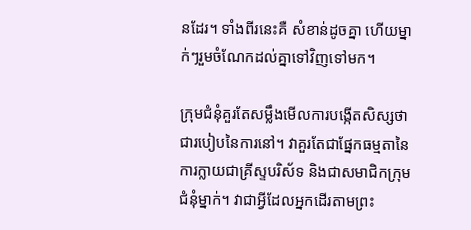នដែរ។ ទាំងពីរនេះគឺ សំខាន់ដូចគ្នា ហើយម្នាក់ៗរួមចំណែកដល់គ្នាទៅវិញទៅមក។

ក្រុមជំនុំគួរតែសម្លឹងមើលការបង្កើតសិស្សថា ជារបៀបនៃការនៅ។ វាគួរតែជាផ្នែកធម្មតានៃការក្លាយជាគ្រីស្ទបរិស័ទ និងជាសមាជិកក្រុមជំនុំម្នាក់។ វាជាអ្វីដែលអ្នកដើរតាមព្រះ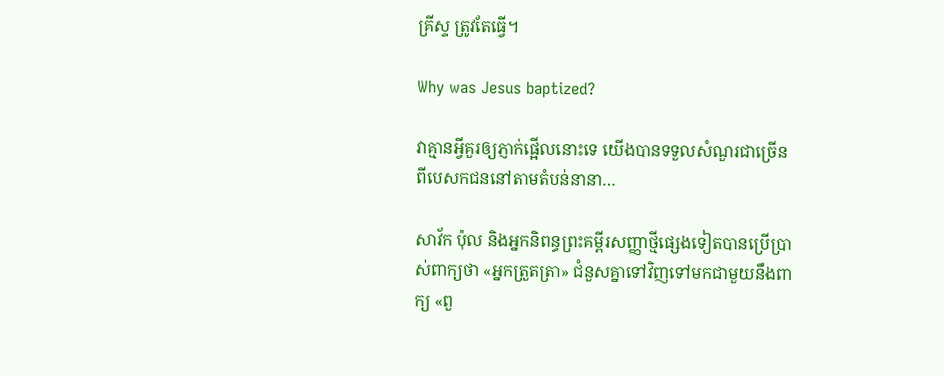គ្រីស្ទ ត្រូវតែធ្វើ។

Why was Jesus baptized?

វាគ្មានអ្វីគួរឲ្យភ្ញាក់ផ្អើលនោះទេ យើងបានទទួលសំណួរជាច្រើនពីបេសកជននៅតាមតំបន់នានា…

សាវ័ក ប៉ុល និងអ្នកនិពន្ធព្រះគម្ពីរសញ្ញាថ្មីផ្សេងទៀតបានប្រើប្រាស់ពាក្យថា «អ្នកត្រួតត្រា» ជំនួសគ្នាទៅវិញទៅមកជាមួយនឹងពាក្យ «ពួ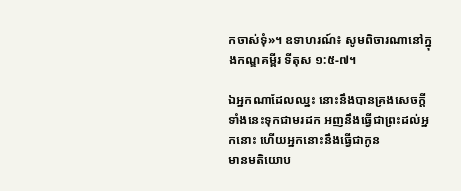កចាស់ទុំ»។ ឧទាហរណ៍៖ សូមពិចារណានៅក្នុងកណ្ឌគម្ពីរ ទីតុស ១:៥-៧។

ឯអ្នកណាដែលឈ្នះ នោះនឹងបានគ្រងសេចក្ដីទាំងនេះទុកជាមរដក អញនឹងធ្វើជាព្រះដល់អ្នកនោះ ហើយអ្នកនោះនឹងធ្វើជាកូន
មានមតិយោប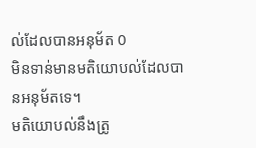ល់ដែលបានអនុម័ត 0
មិនទាន់មានមតិយោបល់ដែលបានអនុម័តទេ។
មតិយោបល់នឹងត្រូ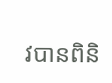វបានពិនិ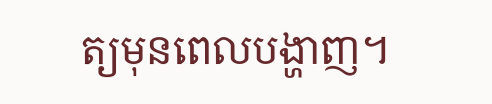ត្យមុនពេលបង្ហាញ។